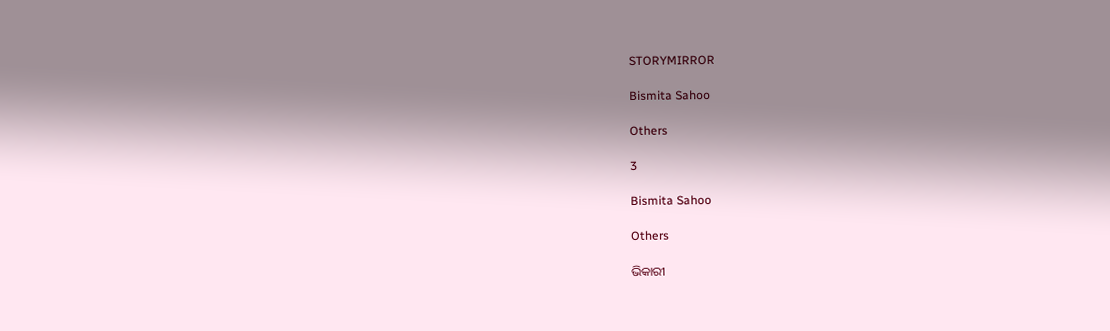STORYMIRROR

Bismita Sahoo

Others

3

Bismita Sahoo

Others

ଭିକାରୀ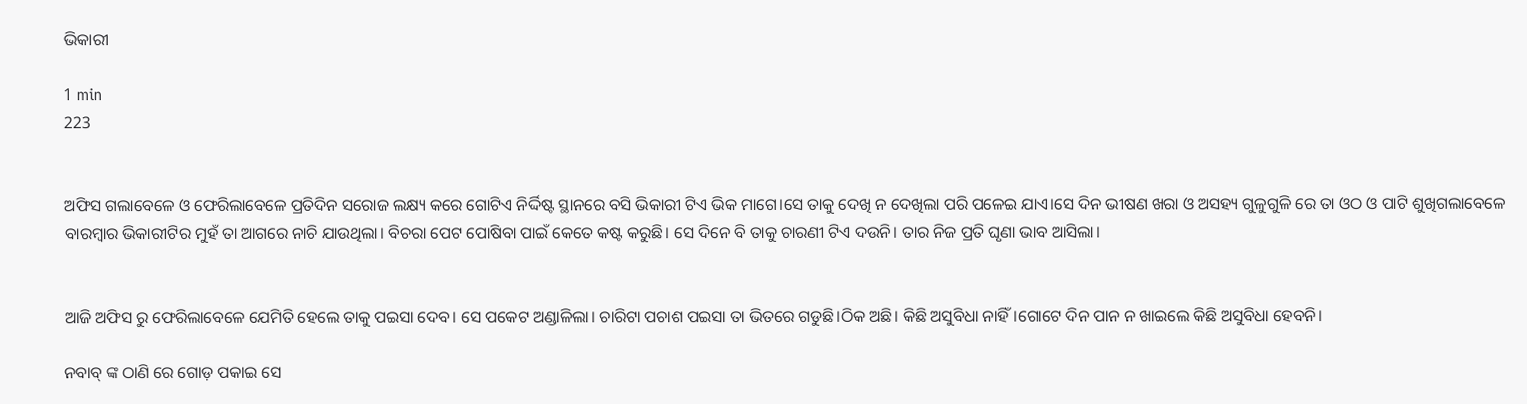ଭିକାରୀ

1 min
223


ଅଫିସ ଗଲାବେଳେ ଓ ଫେରିଲାବେଳେ ପ୍ରତିଦିନ ସରୋଜ ଲକ୍ଷ୍ୟ କରେ ଗୋଟିଏ ନିର୍ଦ୍ଦିଷ୍ଟ ସ୍ଥାନରେ ବସି ଭିକାରୀ ଟିଏ ଭିକ ମାଗେ।ସେ ତାକୁ ଦେଖି ନ ଦେଖିଲା ପରି ପଳେଇ ଯାଏ।ସେ ଦିନ ଭୀଷଣ ଖରା ଓ ଅସହ୍ୟ ଗୁଳୁଗୁଳି ରେ ତା ଓଠ ଓ ପାଟି ଶୁଖିଗଲାବେଳେ ବାରମ୍ବାର ଭିକାରୀଟିର ମୁହଁ ତା ଆଗରେ ନାଚି ଯାଉଥିଲା। ବିଚରା ପେଟ ପୋଷିବା ପାଇଁ କେତେ କଷ୍ଟ କରୁଛି। ସେ ଦିନେ ବି ତାକୁ ଚାରଣୀ ଟିଏ ଦଉନି। ତାର ନିଜ ପ୍ରତି ଘୃଣା ଭାବ ଆସିଲା।


ଆଜି ଅଫିସ ରୁ ଫେରିଲାବେଳେ ଯେମିତି ହେଲେ ତାକୁ ପଇସା ଦେବ। ସେ ପକେଟ ଅଣ୍ଡାଳିଲା। ଚାରିଟା ପଚାଶ ପଇସା ତା ଭିତରେ ଗଡୁଛି।ଠିକ ଅଛି। କିଛି ଅସୁବିଧା ନାହିଁ।ଗୋଟେ ଦିନ ପାନ ନ ଖାଇଲେ କିଛି ଅସୁବିଧା ହେବନି।

ନବାବ୍ ଙ୍କ ଠାଣି ରେ ଗୋଡ଼ ପକାଇ ସେ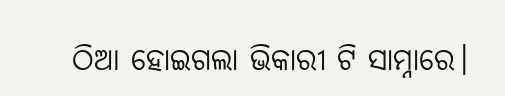ଠିଆ ହୋଇଗଲା ଭିକାରୀ ଟି ସାମ୍ନାରେ।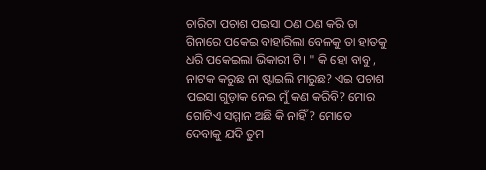ଚାରିଟା ପଚାଶ ପଇସା ଠଣ ଠଣ କରି ତା ଗିନାରେ ପକେଇ ବାହାରିଲା ବେଳକୁ ତା ହାତକୁ ଧରି ପକେଇଲା ଭିକାରୀ ଟି। " କି ହୋ ବାବୁ , ନାଟକ କରୁଛ ନା ଷ୍ଟାଇଲି ମାରୁଛ? ଏଇ ପଚାଶ ପଇସା ଗୁଡ଼ାକ ନେଇ ମୁଁ କଣ କରିବି? ମୋର ଗୋଟିଏ ସମ୍ମାନ ଅଛି କି ନାହିଁ? ମୋତେ ଦେବାକୁ ଯଦି ତୁମ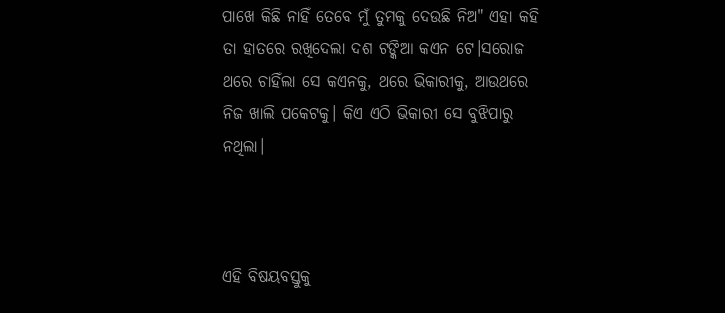ପାଖେ କିଛି ନାହିଁ ତେବେ ମୁଁ ତୁମକୁ ଦେଉଛି ନିଅ" ଏହା କହି ତା ହାତରେ ରଖିଦେଲା ଦଶ ଟଙ୍କିଆ କଏନ ଟେ।ସରୋଜ ଥରେ ଚାହିଁଲା ସେ କଏନକୁ, ଥରେ ଭିକାରୀକୁ, ଆଉଥରେ ନିଜ ଖାଲି ପକେଟକୁ। କିଏ ଏଠି ଭିକାରୀ ସେ ବୁଝିପାରୁ ନଥିଲା।



ଏହି ବିଷୟବସ୍ତୁକୁ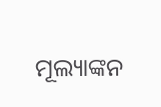ମୂଲ୍ୟାଙ୍କନ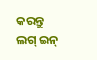କରନ୍ତୁ
ଲଗ୍ ଇନ୍